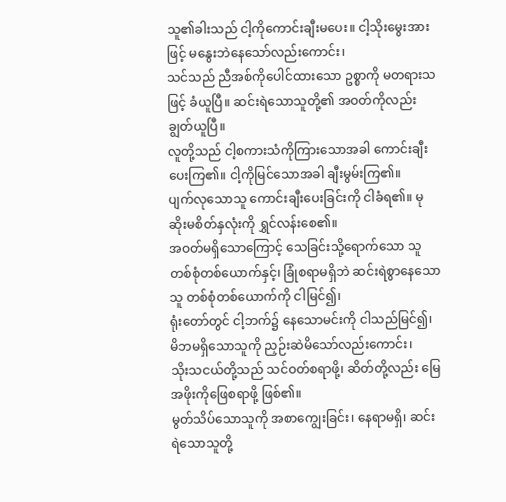သူ၏ခါးသည် ငါ့ကိုကောင်းချီးမပေး။ ငါ့သိုးမွေးအားဖြင့် မနွေးဘဲနေသော်လည်းကောင်း၊
သင်သည် ညီအစ်ကိုပေါင်ထားသော ဥစ္စာကို မတရားသဖြင့် ခံယူပြီ။ ဆင်းရဲသောသူတို့၏ အဝတ်ကိုလည်း ချွတ်ယူပြီ။
လူတို့သည် ငါ့စကားသံကိုကြားသောအခါ ကောင်းချီးပေးကြ၏။ ငါ့ကိုမြင်သောအခါ ချီးမွမ်းကြ၏။
ပျက်လုသောသူ ကောင်းချီးပေးခြင်းကို ငါခံရ၏။ မုဆိုးမစိတ်နှလုံးကို ရွှင်လန်းစေ၏။
အဝတ်မရှိသောကြောင့် သေခြင်းသို့ရောက်သော သူတစ်စုံတစ်ယောက်နှင့်၊ ခြုံစရာမရှိဘဲ ဆင်းရဲစွာနေသောသူ တစ်စုံတစ်ယောက်ကို ငါမြင်၍၊
ရုံးတော်တွင် ငါ့ဘက်၌ နေသောမင်းကို ငါသည်မြင်၍၊ မိဘမရှိသောသူကို ညှဉ်းဆဲမိသော်လည်းကောင်း၊
သိုးသငယ်တို့သည် သင်ဝတ်စရာဖို့၊ ဆိတ်တို့လည်း မြေအဖိုးကိုဖြေစရာဖို့ ဖြစ်၏။
မွတ်သိပ်သောသူကို အစာကျွေးခြင်း၊ နေရာမရှိ၊ ဆင်းရဲသောသူတို့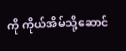ကို ကိုယ်အိမ်သို့ဆောင်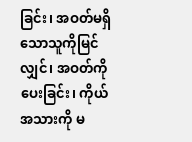ခြင်း၊ အဝတ်မရှိသောသူကိုမြင်လျှင်၊ အဝတ်ကိုပေးခြင်း၊ ကိုယ်အသားကို မ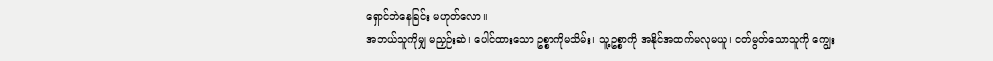ရှောင်ဘဲနေခြင်း မဟုတ်လော။
အဘယ်သူကိုမျှ မညှဉ်းဆဲ၊ ပေါင်ထားသော ဥစ္စာကိုမသိမ်း၊ သူ့ဥစ္စာကို အနိုင်အထက်မလုမယူ၊ ငတ်မွတ်သောသူကို ကျွေး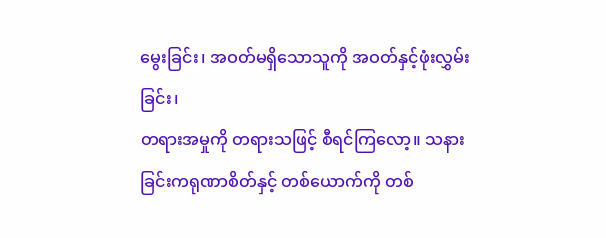မွေးခြင်း၊ အဝတ်မရှိသောသူကို အဝတ်နှင့်ဖုံးလွှမ်းခြင်း၊
တရားအမှုကို တရားသဖြင့် စီရင်ကြလော့။ သနားခြင်းကရုဏာစိတ်နှင့် တစ်ယောက်ကို တစ်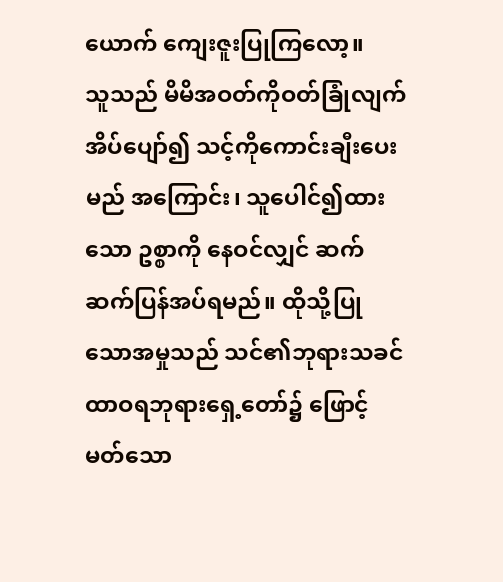ယောက် ကျေးဇူးပြုကြလော့။
သူသည် မိမိအဝတ်ကိုဝတ်ခြုံလျက် အိပ်ပျော်၍ သင့်ကိုကောင်းချီးပေးမည် အကြောင်း၊ သူပေါင်၍ထားသော ဥစ္စာကို နေဝင်လျှင် ဆက်ဆက်ပြန်အပ်ရမည်။ ထိုသို့ပြုသောအမှုသည် သင်၏ဘုရားသခင် ထာဝရဘုရားရှေ့တော်၌ ဖြောင့်မတ်သော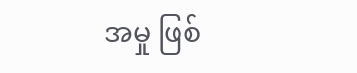အမှု ဖြစ်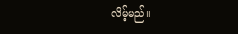လိမ့်မည်။